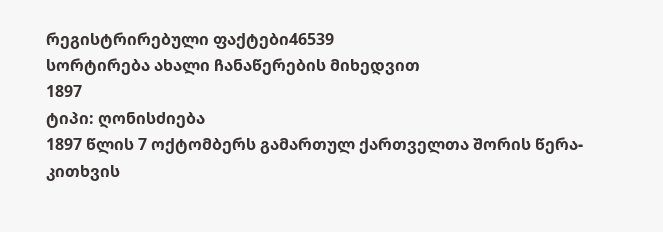რეგისტრირებული ფაქტები46539
სორტირება ახალი ჩანაწერების მიხედვით
1897
ტიპი: ღონისძიება
1897 წლის 7 ოქტომბერს გამართულ ქართველთა შორის წერა-კითხვის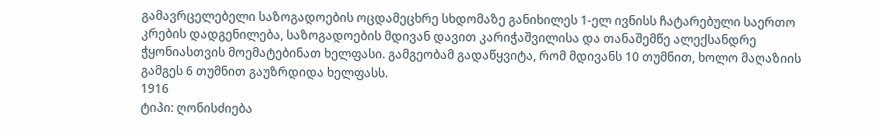გამავრცელებელი საზოგადოების ოცდამეცხრე სხდომაზე განიხილეს 1-ელ ივნისს ჩატარებული საერთო კრების დადგენილება, საზოგადოების მდივან დავით კარიჭაშვილისა და თანაშემწე ალექსანდრე ჭყონიასთვის მოემატებინათ ხელფასი. გამგეობამ გადაწყვიტა, რომ მდივანს 10 თუმნით, ხოლო მაღაზიის გამგეს 6 თუმნით გაუზრდიდა ხელფასს.
1916
ტიპი: ღონისძიება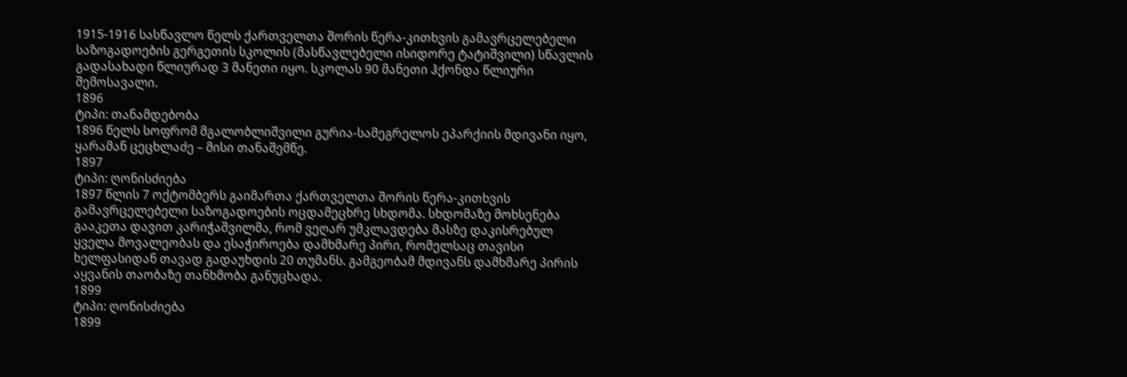1915-1916 სასწავლო წელს ქართველთა შორის წერა-კითხვის გამავრცელებელი საზოგადოების გერგეთის სკოლის (მასწავლებელი ისიდორე ტატიშვილი) სწავლის გადასახადი წლიურად 3 მანეთი იყო. სკოლას 90 მანეთი ჰქონდა წლიური შემოსავალი.
1896
ტიპი: თანამდებობა
1896 წელს სოფრომ მგალობლიშვილი გურია-სამეგრელოს ეპარქიის მდივანი იყო, ყარამან ცეცხლაძე – მისი თანაშემწე.
1897
ტიპი: ღონისძიება
1897 წლის 7 ოქტომბერს გაიმართა ქართველთა შორის წერა-კითხვის გამავრცელებელი საზოგადოების ოცდამეცხრე სხდომა. სხდომაზე მოხსენება გააკეთა დავით კარიჭაშვილმა, რომ ვეღარ უმკლავდება მასზე დაკისრებულ ყველა მოვალეობას და ესაჭიროება დამხმარე პირი, რომელსაც თავისი ხელფასიდან თავად გადაუხდის 20 თუმანს. გამგეობამ მდივანს დამხმარე პირის აყვანის თაობაზე თანხმობა განუცხადა.
1899
ტიპი: ღონისძიება
1899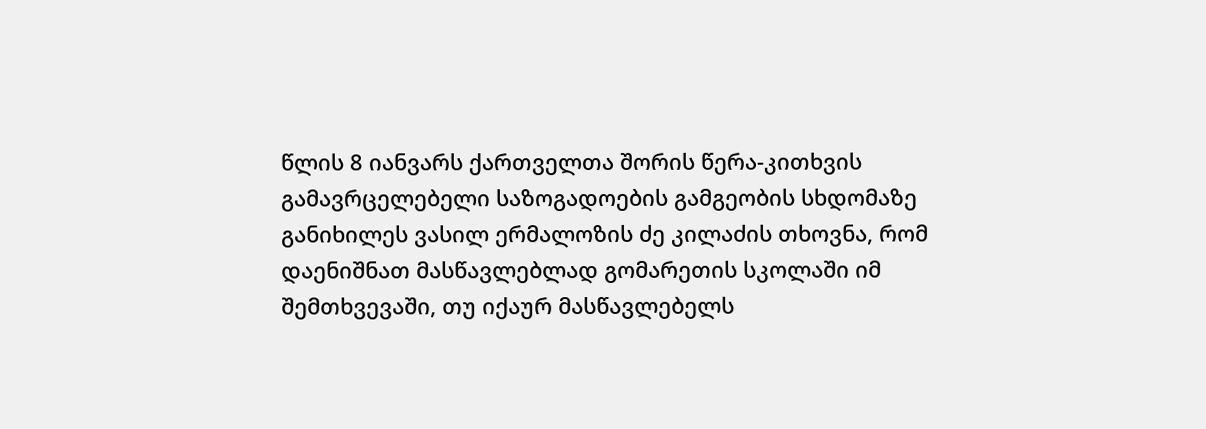წლის 8 იანვარს ქართველთა შორის წერა-კითხვის გამავრცელებელი საზოგადოების გამგეობის სხდომაზე განიხილეს ვასილ ერმალოზის ძე კილაძის თხოვნა, რომ დაენიშნათ მასწავლებლად გომარეთის სკოლაში იმ შემთხვევაში, თუ იქაურ მასწავლებელს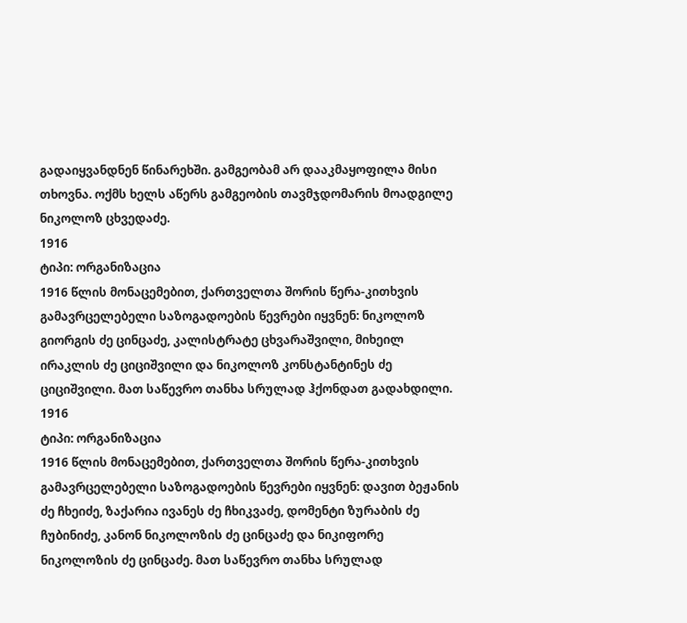გადაიყვანდნენ წინარეხში. გამგეობამ არ დააკმაყოფილა მისი თხოვნა. ოქმს ხელს აწერს გამგეობის თავმჯდომარის მოადგილე ნიკოლოზ ცხვედაძე.
1916
ტიპი: ორგანიზაცია
1916 წლის მონაცემებით, ქართველთა შორის წერა-კითხვის გამავრცელებელი საზოგადოების წევრები იყვნენ: ნიკოლოზ გიორგის ძე ცინცაძე, კალისტრატე ცხვარაშვილი, მიხეილ ირაკლის ძე ციციშვილი და ნიკოლოზ კონსტანტინეს ძე ციციშვილი. მათ საწევრო თანხა სრულად ჰქონდათ გადახდილი.
1916
ტიპი: ორგანიზაცია
1916 წლის მონაცემებით, ქართველთა შორის წერა-კითხვის გამავრცელებელი საზოგადოების წევრები იყვნენ: დავით ბეჟანის ძე ჩხეიძე, ზაქარია ივანეს ძე ჩხიკვაძე, დომენტი ზურაბის ძე ჩუბინიძე, კანონ ნიკოლოზის ძე ცინცაძე და ნიკიფორე ნიკოლოზის ძე ცინცაძე. მათ საწევრო თანხა სრულად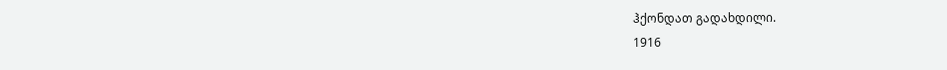ჰქონდათ გადახდილი.
1916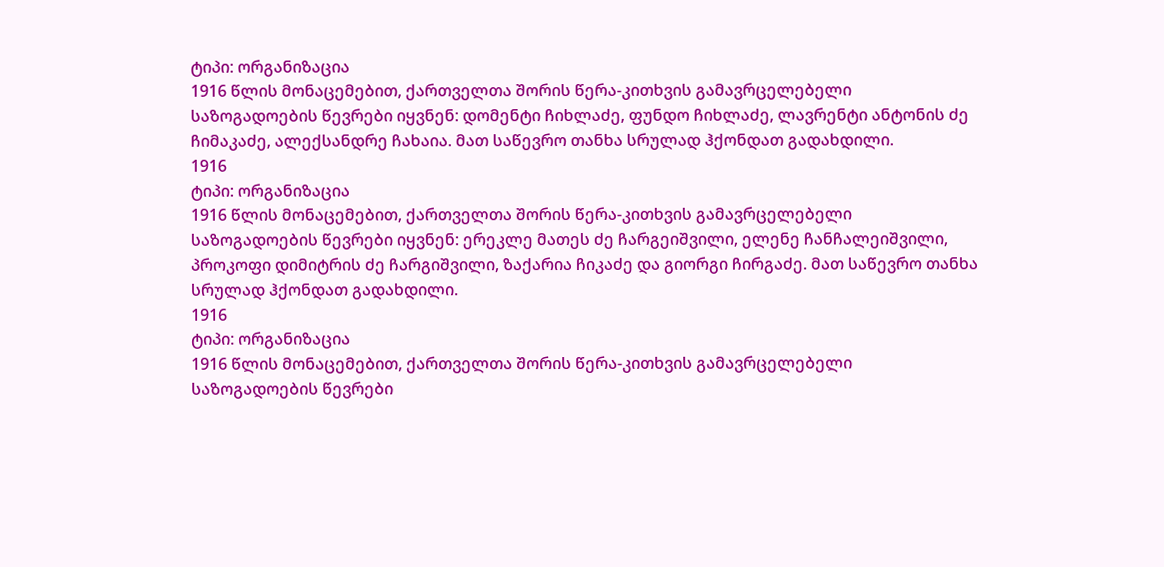ტიპი: ორგანიზაცია
1916 წლის მონაცემებით, ქართველთა შორის წერა-კითხვის გამავრცელებელი საზოგადოების წევრები იყვნენ: დომენტი ჩიხლაძე, ფუნდო ჩიხლაძე, ლავრენტი ანტონის ძე ჩიმაკაძე, ალექსანდრე ჩახაია. მათ საწევრო თანხა სრულად ჰქონდათ გადახდილი.
1916
ტიპი: ორგანიზაცია
1916 წლის მონაცემებით, ქართველთა შორის წერა-კითხვის გამავრცელებელი საზოგადოების წევრები იყვნენ: ერეკლე მათეს ძე ჩარგეიშვილი, ელენე ჩანჩალეიშვილი, პროკოფი დიმიტრის ძე ჩარგიშვილი, ზაქარია ჩიკაძე და გიორგი ჩირგაძე. მათ საწევრო თანხა სრულად ჰქონდათ გადახდილი.
1916
ტიპი: ორგანიზაცია
1916 წლის მონაცემებით, ქართველთა შორის წერა-კითხვის გამავრცელებელი საზოგადოების წევრები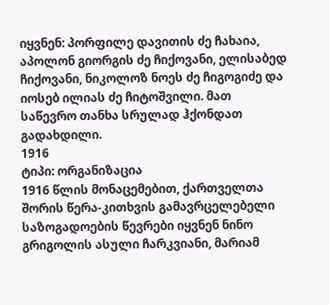იყვნენ: პორფილე დავითის ძე ჩახაია, აპოლონ გიორგის ძე ჩიქოვანი, ელისაბედ ჩიქოვანი, ნიკოლოზ ნოეს ძე ჩიგოგიძე და იოსებ ილიას ძე ჩიტოშვილი. მათ საწევრო თანხა სრულად ჰქონდათ გადახდილი.
1916
ტიპი: ორგანიზაცია
1916 წლის მონაცემებით, ქართველთა შორის წერა-კითხვის გამავრცელებელი საზოგადოების წევრები იყვნენ ნინო გრიგოლის ასული ჩარკვიანი, მარიამ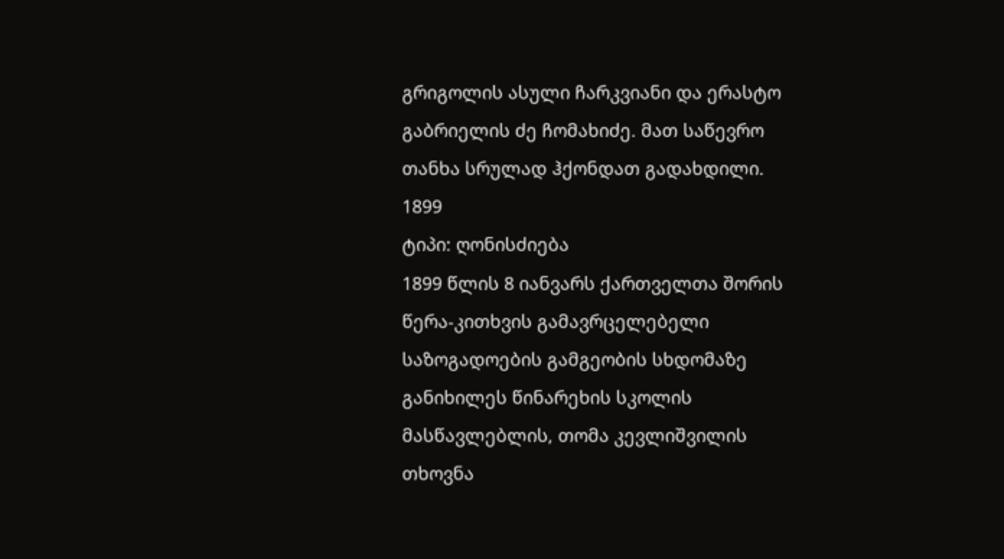გრიგოლის ასული ჩარკვიანი და ერასტო გაბრიელის ძე ჩომახიძე. მათ საწევრო თანხა სრულად ჰქონდათ გადახდილი.
1899
ტიპი: ღონისძიება
1899 წლის 8 იანვარს ქართველთა შორის წერა-კითხვის გამავრცელებელი საზოგადოების გამგეობის სხდომაზე განიხილეს წინარეხის სკოლის მასწავლებლის, თომა კევლიშვილის თხოვნა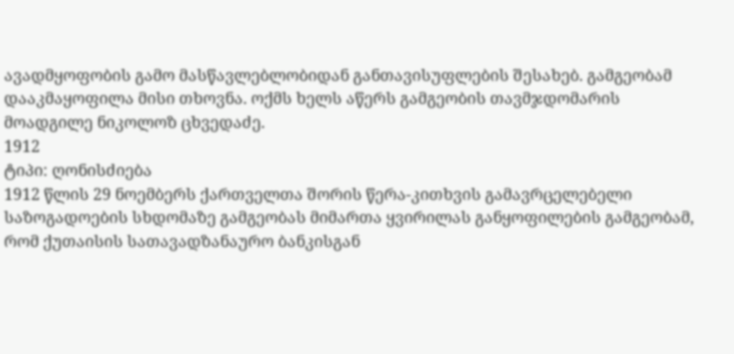ავადმყოფობის გამო მასწავლებლობიდან განთავისუფლების შესახებ. გამგეობამ დააკმაყოფილა მისი თხოვნა. ოქმს ხელს აწერს გამგეობის თავმჯდომარის მოადგილე ნიკოლოზ ცხვედაძე.
1912
ტიპი: ღონისძიება
1912 წლის 29 ნოემბერს ქართველთა შორის წერა-კითხვის გამავრცელებელი საზოგადოების სხდომაზე გამგეობას მიმართა ყვირილას განყოფილების გამგეობამ, რომ ქუთაისის სათავადზანაურო ბანკისგან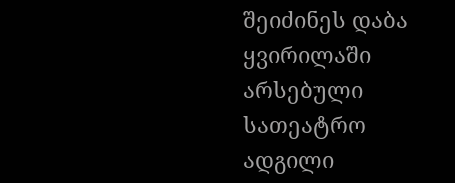შეიძინეს დაბა ყვირილაში არსებული სათეატრო ადგილი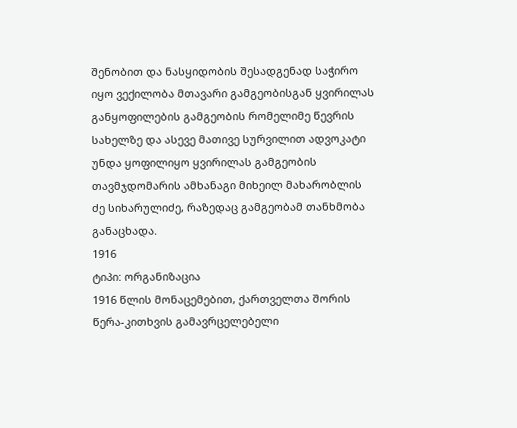შენობით და ნასყიდობის შესადგენად საჭირო იყო ვექილობა მთავარი გამგეობისგან ყვირილას განყოფილების გამგეობის რომელიმე წევრის სახელზე და ასევე მათივე სურვილით ადვოკატი უნდა ყოფილიყო ყვირილას გამგეობის თავმჯდომარის ამხანაგი მიხეილ მახარობლის ძე სიხარულიძე, რაზედაც გამგეობამ თანხმობა განაცხადა.
1916
ტიპი: ორგანიზაცია
1916 წლის მონაცემებით, ქართველთა შორის წერა-კითხვის გამავრცელებელი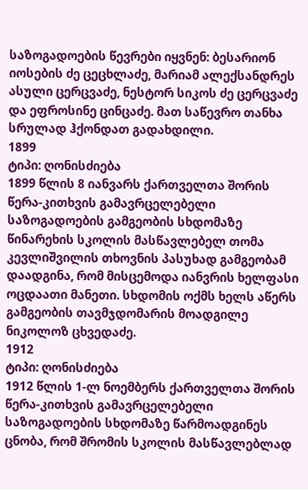საზოგადოების წევრები იყვნენ: ბესარიონ იოსების ძე ცეცხლაძე, მარიამ ალექსანდრეს ასული ცერცვაძე, ნესტორ სიკოს ძე ცერცვაძე და ეფროსინე ცინცაძე. მათ საწევრო თანხა სრულად ჰქონდათ გადახდილი.
1899
ტიპი: ღონისძიება
1899 წლის 8 იანვარს ქართველთა შორის წერა-კითხვის გამავრცელებელი საზოგადოების გამგეობის სხდომაზე წინარეხის სკოლის მასწავლებელ თომა კევლიშვილის თხოვნის პასუხად გამგეობამ დაადგინა, რომ მისცემოდა იანვრის ხელფასი ოცდაათი მანეთი. სხდომის ოქმს ხელს აწერს გამგეობის თავმჯდომარის მოადგილე ნიკოლოზ ცხვედაძე.
1912
ტიპი: ღონისძიება
1912 წლის 1-ლ ნოემბერს ქართველთა შორის წერა-კითხვის გამავრცელებელი საზოგადოების სხდომაზე წარმოადგინეს ცნობა, რომ შრომის სკოლის მასწავლებლად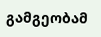გამგეობამ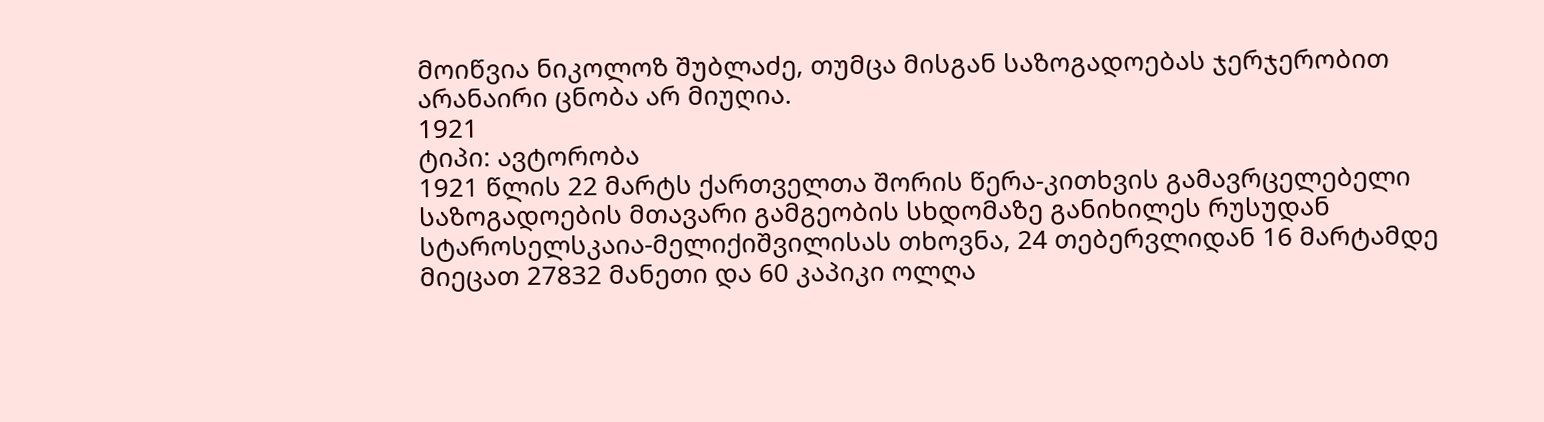მოიწვია ნიკოლოზ შუბლაძე, თუმცა მისგან საზოგადოებას ჯერჯერობით არანაირი ცნობა არ მიუღია.
1921
ტიპი: ავტორობა
1921 წლის 22 მარტს ქართველთა შორის წერა-კითხვის გამავრცელებელი საზოგადოების მთავარი გამგეობის სხდომაზე განიხილეს რუსუდან სტაროსელსკაია-მელიქიშვილისას თხოვნა, 24 თებერვლიდან 16 მარტამდე მიეცათ 27832 მანეთი და 60 კაპიკი ოლღა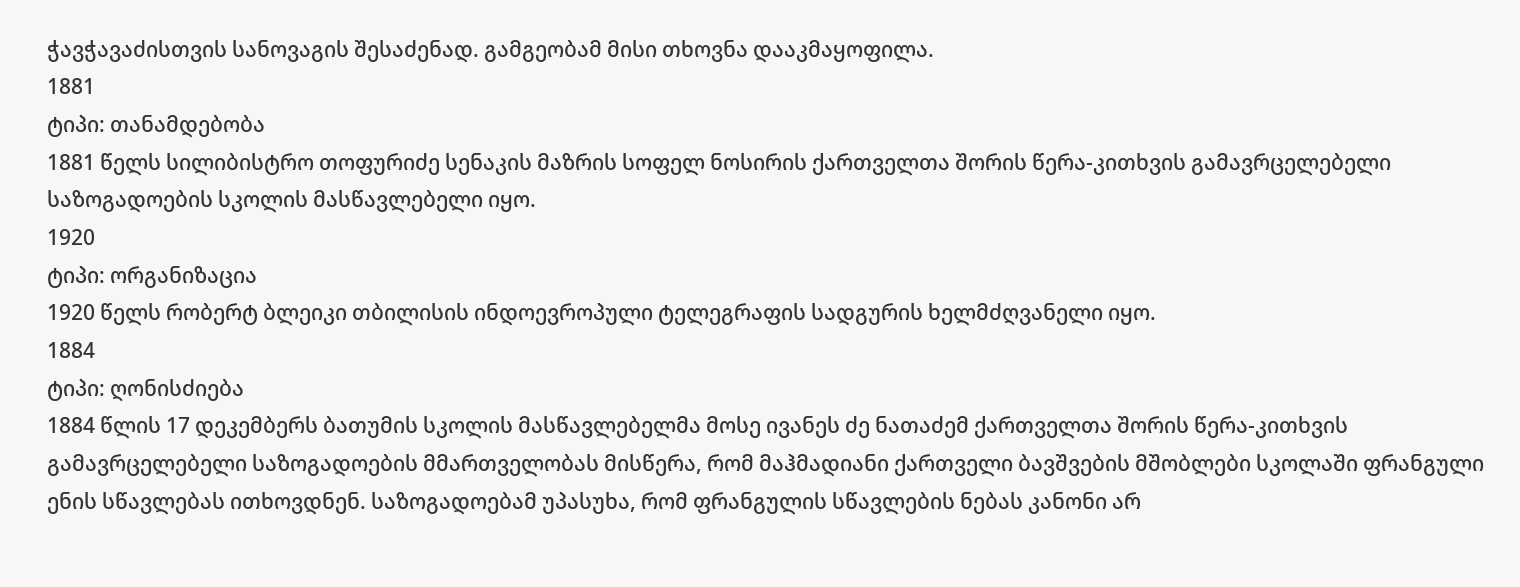ჭავჭავაძისთვის სანოვაგის შესაძენად. გამგეობამ მისი თხოვნა დააკმაყოფილა.
1881
ტიპი: თანამდებობა
1881 წელს სილიბისტრო თოფურიძე სენაკის მაზრის სოფელ ნოსირის ქართველთა შორის წერა-კითხვის გამავრცელებელი საზოგადოების სკოლის მასწავლებელი იყო.
1920
ტიპი: ორგანიზაცია
1920 წელს რობერტ ბლეიკი თბილისის ინდოევროპული ტელეგრაფის სადგურის ხელმძღვანელი იყო.
1884
ტიპი: ღონისძიება
1884 წლის 17 დეკემბერს ბათუმის სკოლის მასწავლებელმა მოსე ივანეს ძე ნათაძემ ქართველთა შორის წერა-კითხვის გამავრცელებელი საზოგადოების მმართველობას მისწერა, რომ მაჰმადიანი ქართველი ბავშვების მშობლები სკოლაში ფრანგული ენის სწავლებას ითხოვდნენ. საზოგადოებამ უპასუხა, რომ ფრანგულის სწავლების ნებას კანონი არ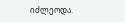იძლეოდა.